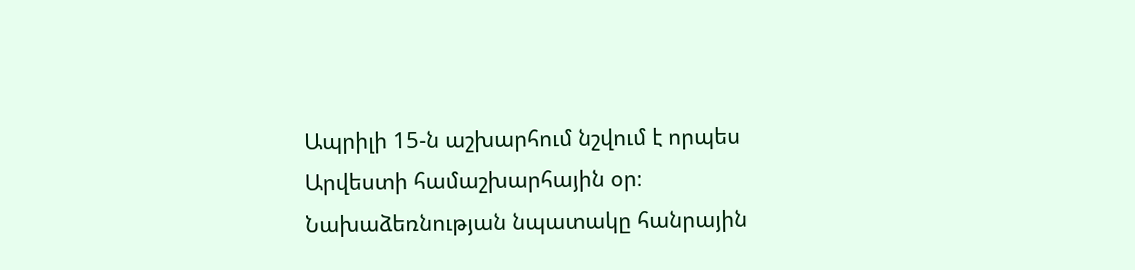Ապրիլի 15-ն աշխարհում նշվում է որպես Արվեստի համաշխարհային օր։ Նախաձեռնության նպատակը հանրային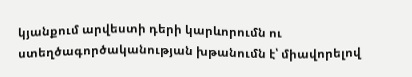կյանքում արվեստի դերի կարևորումն ու ստեղծագործականության խթանումն է՝ միավորելով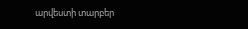արվեստի տարբեր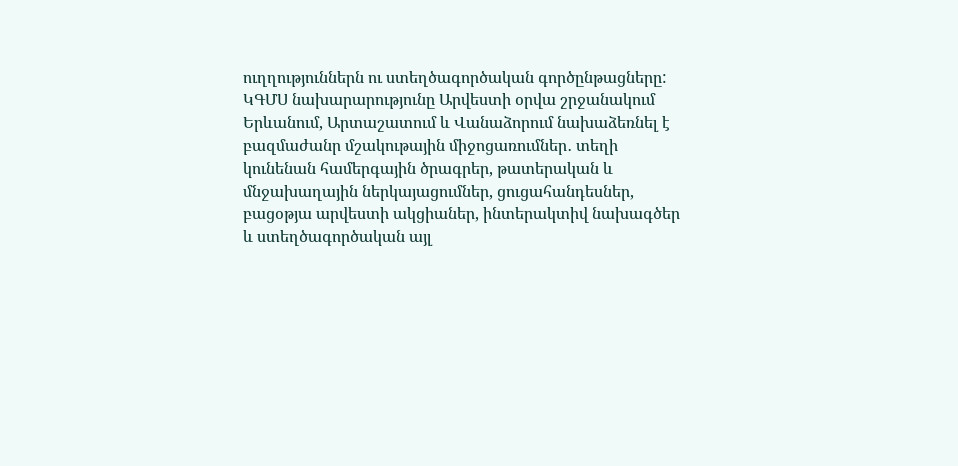ուղղություններն ու ստեղծագործական գործընթացները:
ԿԳՄՍ նախարարությունը Արվեստի օրվա շրջանակում Երևանում, Արտաշատում և Վանաձորում նախաձեռնել է բազմաժանր մշակութային միջոցառումներ․ տեղի կունենան համերգային ծրագրեր, թատերական և մնջախաղային ներկայացումներ, ցուցահանդեսներ, բացօթյա արվեստի ակցիաներ, ինտերակտիվ նախագծեր և ստեղծագործական այլ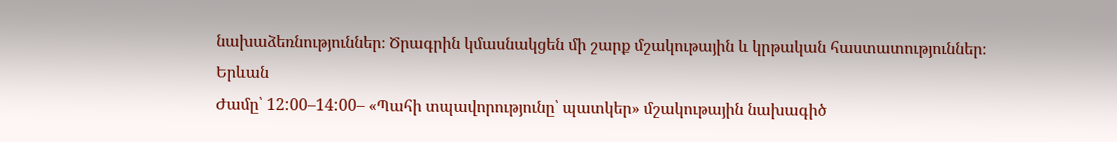նախաձեռնություններ։ Ծրագրին կմասնակցեն մի շարք մշակութային և կրթական հաստատություններ։
Երևան
Ժամը՝ 12:00–14:00– «Պահի տպավորությունը՝ պատկեր» մշակութային նախագիծ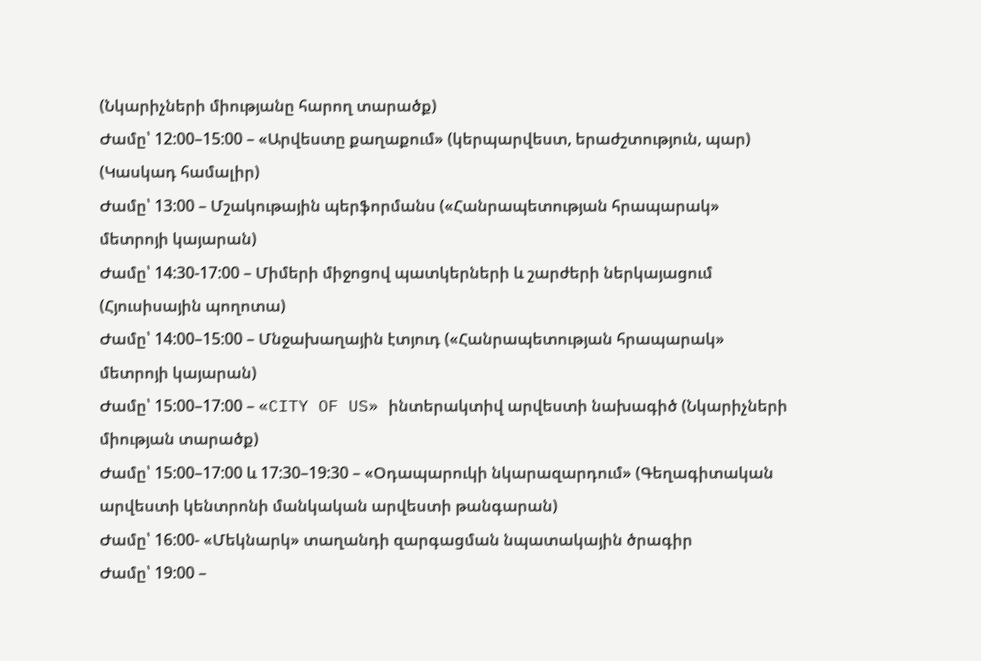(Նկարիչների միությանը հարող տարածք)
Ժամը՝ 12:00–15:00 – «Արվեստը քաղաքում» (կերպարվեստ, երաժշտություն, պար) (Կասկադ համալիր)
Ժամը՝ 13:00 – Մշակութային պերֆորմանս («Հանրապետության հրապարակ» մետրոյի կայարան)
Ժամը՝ 14:30-17:00 – Միմերի միջոցով պատկերների և շարժերի ներկայացում (Հյուսիսային պողոտա)
Ժամը՝ 14:00–15:00 – Մնջախաղային էտյուդ («Հանրապետության հրապարակ» մետրոյի կայարան)
Ժամը՝ 15:00–17:00 – «CITY OF US» ինտերակտիվ արվեստի նախագիծ (Նկարիչների միության տարածք)
Ժամը՝ 15:00–17:00 և 17:30–19:30 – «Օդապարուկի նկարազարդում» (Գեղագիտական արվեստի կենտրոնի մանկական արվեստի թանգարան)
Ժամը՝ 16:00- «Մեկնարկ» տաղանդի զարգացման նպատակային ծրագիր
Ժամը՝ 19:00 –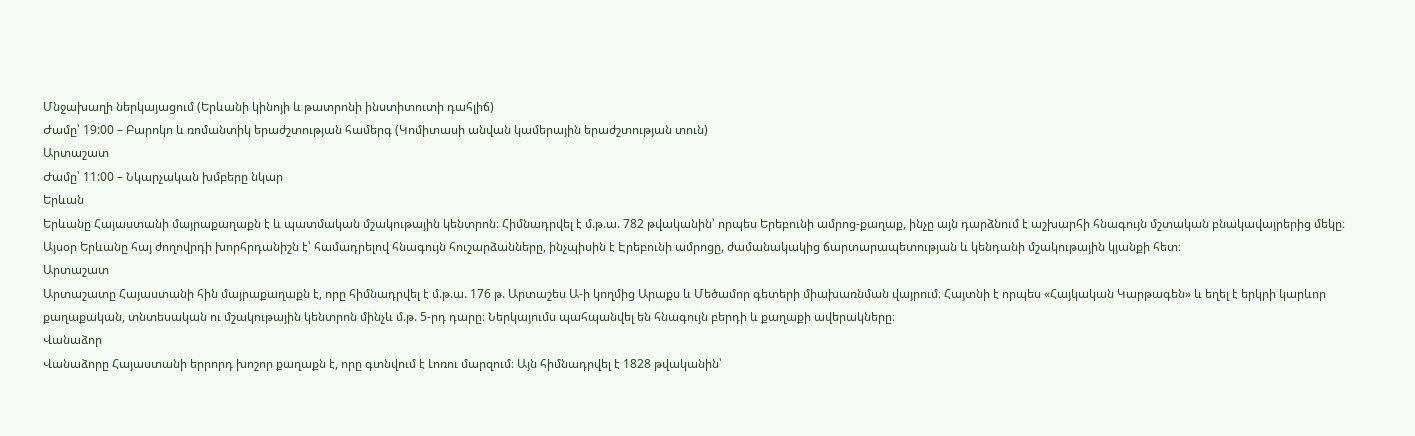Մնջախաղի ներկայացում (Երևանի կինոյի և թատրոնի ինստիտուտի դահլիճ)
Ժամը՝ 19:00 – Բարոկո և ռոմանտիկ երաժշտության համերգ (Կոմիտասի անվան կամերային երաժշտության տուն)
Արտաշատ
Ժամը՝ 11:00 – Նկարչական խմբերը նկար
Երևան
Երևանը Հայաստանի մայրաքաղաքն է և պատմական մշակութային կենտրոն։ Հիմնադրվել է մ.թ.ա. 782 թվականին՝ որպես Երեբունի ամրոց-քաղաք, ինչը այն դարձնում է աշխարհի հնագույն մշտական բնակավայրերից մեկը։ Այսօր Երևանը հայ ժողովրդի խորհրդանիշն է՝ համադրելով հնագույն հուշարձանները, ինչպիսին է Էրեբունի ամրոցը, ժամանակակից ճարտարապետության և կենդանի մշակութային կյանքի հետ։
Արտաշատ
Արտաշատը Հայաստանի հին մայրաքաղաքն է, որը հիմնադրվել է մ.թ.ա. 176 թ. Արտաշես Ա-ի կողմից Արաքս և Մեծամոր գետերի միախառնման վայրում։ Հայտնի է որպես «Հայկական Կարթագեն» և եղել է երկրի կարևոր քաղաքական, տնտեսական ու մշակութային կենտրոն մինչև մ.թ. 5-րդ դարը։ Ներկայումս պահպանվել են հնագույն բերդի և քաղաքի ավերակները։
Վանաձոր
Վանաձորը Հայաստանի երրորդ խոշոր քաղաքն է, որը գտնվում է Լոռու մարզում։ Այն հիմնադրվել է 1828 թվականին՝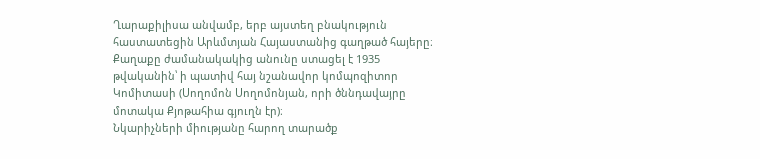Ղարաքիլիսա անվամբ, երբ այստեղ բնակություն հաստատեցին Արևմտյան Հայաստանից գաղթած հայերը։ Քաղաքը ժամանակակից անունը ստացել է 1935 թվականին՝ ի պատիվ հայ նշանավոր կոմպոզիտոր Կոմիտասի (Սողոմոն Սողոմոնյան, որի ծննդավայրը մոտակա Քյոթահիա գյուղն էր)։
Նկարիչների միությանը հարող տարածք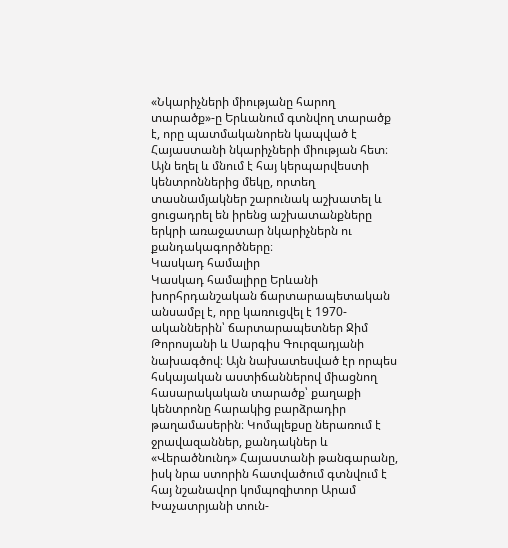«Նկարիչների միությանը հարող տարածք»-ը Երևանում գտնվող տարածք է, որը պատմականորեն կապված է Հայաստանի նկարիչների միության հետ։ Այն եղել և մնում է հայ կերպարվեստի կենտրոններից մեկը, որտեղ տասնամյակներ շարունակ աշխատել և ցուցադրել են իրենց աշխատանքները երկրի առաջատար նկարիչներն ու քանդակագործները։
Կասկադ համալիր
Կասկադ համալիրը Երևանի խորհրդանշական ճարտարապետական անսամբլ է, որը կառուցվել է 1970-ականներին՝ ճարտարապետներ Ջիմ Թորոսյանի և Սարգիս Գուրզադյանի նախագծով։ Այն նախատեսված էր որպես հսկայական աստիճաններով միացնող հասարակական տարածք՝ քաղաքի կենտրոնը հարակից բարձրադիր թաղամասերին։ Կոմպլեքսը ներառում է ջրավազաններ, քանդակներ և «Վերածնունդ» Հայաստանի թանգարանը, իսկ նրա ստորին հատվածում գտնվում է հայ նշանավոր կոմպոզիտոր Արամ Խաչատրյանի տուն-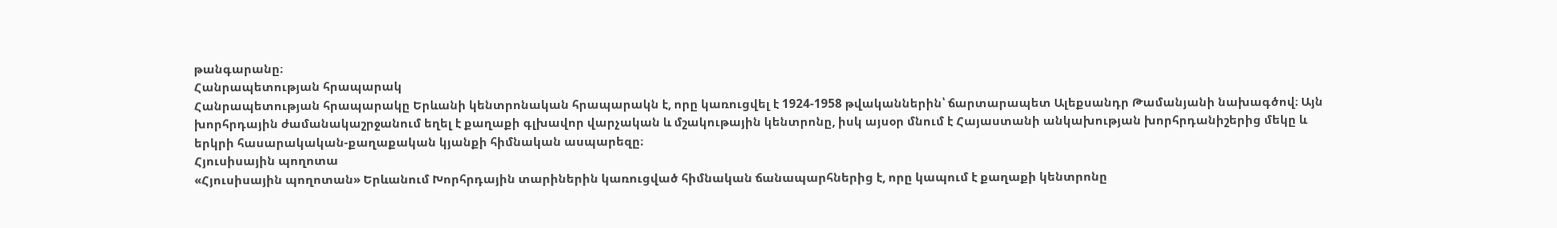թանգարանը։
Հանրապետության հրապարակ
Հանրապետության հրապարակը Երևանի կենտրոնական հրապարակն է, որը կառուցվել է 1924-1958 թվականներին՝ ճարտարապետ Ալեքսանդր Թամանյանի նախագծով։ Այն խորհրդային ժամանակաշրջանում եղել է քաղաքի գլխավոր վարչական և մշակութային կենտրոնը, իսկ այսօր մնում է Հայաստանի անկախության խորհրդանիշերից մեկը և երկրի հասարակական-քաղաքական կյանքի հիմնական ասպարեզը։
Հյուսիսային պողոտա
«Հյուսիսային պողոտան» Երևանում Խորհրդային տարիներին կառուցված հիմնական ճանապարհներից է, որը կապում է քաղաքի կենտրոնը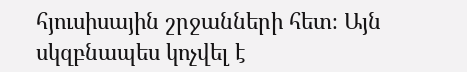հյուսիսային շրջանների հետ։ Այն սկզբնապես կոչվել է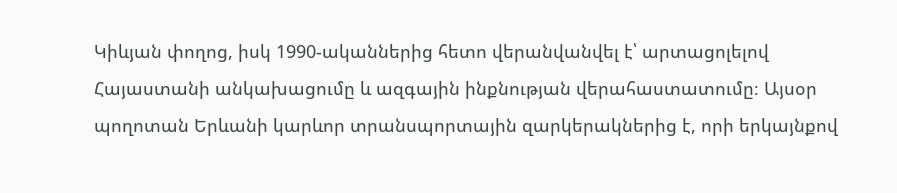Կիևյան փողոց, իսկ 1990-ականներից հետո վերանվանվել է՝ արտացոլելով Հայաստանի անկախացումը և ազգային ինքնության վերահաստատումը։ Այսօր պողոտան Երևանի կարևոր տրանսպորտային զարկերակներից է, որի երկայնքով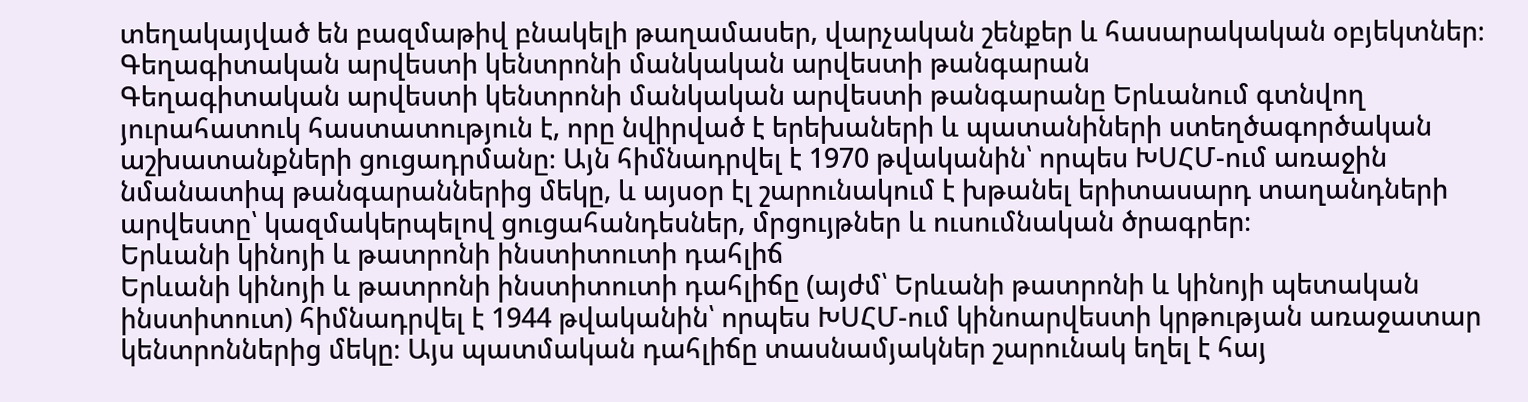տեղակայված են բազմաթիվ բնակելի թաղամասեր, վարչական շենքեր և հասարակական օբյեկտներ։
Գեղագիտական արվեստի կենտրոնի մանկական արվեստի թանգարան
Գեղագիտական արվեստի կենտրոնի մանկական արվեստի թանգարանը Երևանում գտնվող յուրահատուկ հաստատություն է, որը նվիրված է երեխաների և պատանիների ստեղծագործական աշխատանքների ցուցադրմանը։ Այն հիմնադրվել է 1970 թվականին՝ որպես ԽՍՀՄ-ում առաջին նմանատիպ թանգարաններից մեկը, և այսօր էլ շարունակում է խթանել երիտասարդ տաղանդների արվեստը՝ կազմակերպելով ցուցահանդեսներ, մրցույթներ և ուսումնական ծրագրեր։
Երևանի կինոյի և թատրոնի ինստիտուտի դահլիճ
Երևանի կինոյի և թատրոնի ինստիտուտի դահլիճը (այժմ՝ Երևանի թատրոնի և կինոյի պետական ինստիտուտ) հիմնադրվել է 1944 թվականին՝ որպես ԽՍՀՄ-ում կինոարվեստի կրթության առաջատար կենտրոններից մեկը։ Այս պատմական դահլիճը տասնամյակներ շարունակ եղել է հայ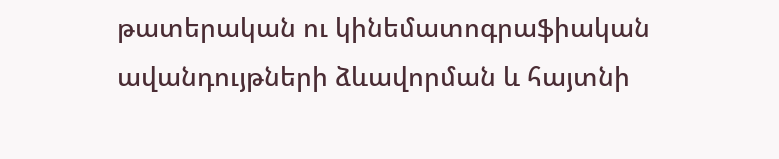թատերական ու կինեմատոգրաֆիական ավանդույթների ձևավորման և հայտնի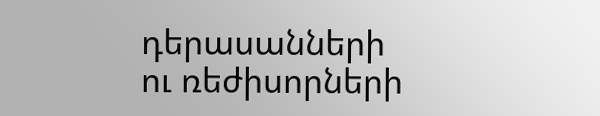դերասանների ու ռեժիսորների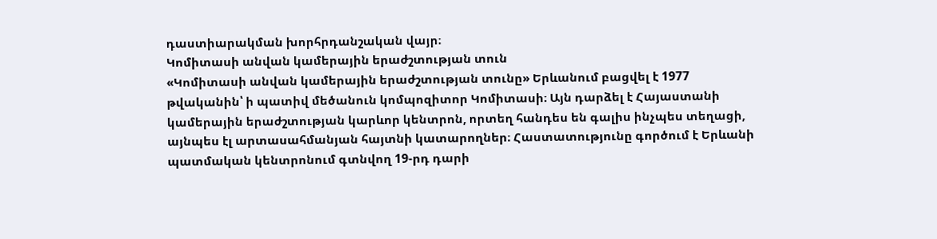դաստիարակման խորհրդանշական վայր։
Կոմիտասի անվան կամերային երաժշտության տուն
«Կոմիտասի անվան կամերային երաժշտության տունը» Երևանում բացվել է 1977 թվականին՝ ի պատիվ մեծանուն կոմպոզիտոր Կոմիտասի։ Այն դարձել է Հայաստանի կամերային երաժշտության կարևոր կենտրոն, որտեղ հանդես են գալիս ինչպես տեղացի, այնպես էլ արտասահմանյան հայտնի կատարողներ։ Հաստատությունը գործում է Երևանի պատմական կենտրոնում գտնվող 19-րդ դարի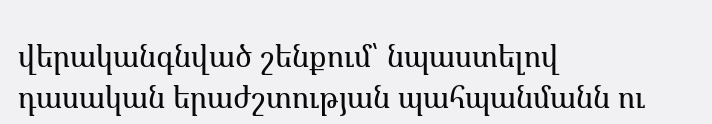վերականգնված շենքում՝ նպաստելով դասական երաժշտության պահպանմանն ու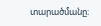տարածմանը։